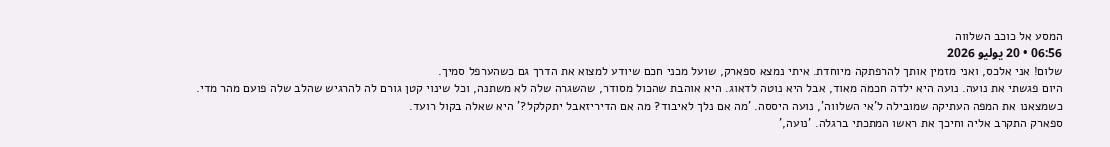המסע אל כוכב השלווה
06:56 • 20 يوليو 2026
שלום! אני אלכס, ואני מזמין אותך להרפתקה מיוחדת. איתי נמצא ספארק, שועל מכני חכם שיודע למצוא את הדרך גם כשהערפל סמיך.
היום פגשתי את נועה. נועה היא ילדה חכמה מאוד, אבל היא נוטה לדאוג. היא אוהבת שהכול מסודר, שהשגרה שלה לא משתנה, וכל שינוי קטן גורם לה להרגיש שהלב שלה פועם מהר מדי. כשמצאנו את המפה העתיקה שמובילה ל'אי השלווה', נועה היססה. 'מה אם נלך לאיבוד? מה אם הדיריזאבל יתקלקל?' היא שאלה בקול רועד.
ספארק התקרב אליה וחיכך את ראשו המתכתי ברגלה. 'נועה,'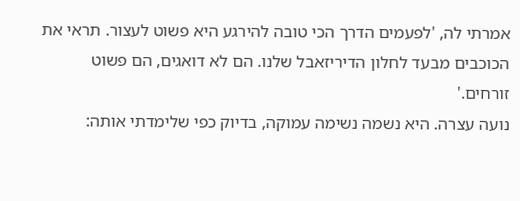אמרתי לה, 'לפעמים הדרך הכי טובה להירגע היא פשוט לעצור. תראי את הכוכבים מבעד לחלון הדיריזאבל שלנו. הם לא דואגים, הם פשוט זורחים.'
נועה עצרה. היא נשמה נשימה עמוקה, בדיוק כפי שלימדתי אותה: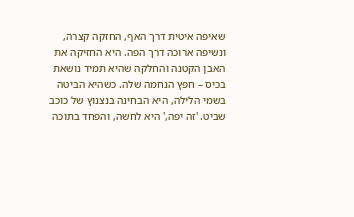שאיפה איטית דרך האף, החזקה קצרה, ונשיפה ארוכה דרך הפה. היא החזיקה את האבן הקטנה והחלקה שהיא תמיד נושאת בכיס – חפץ הנחמה שלה. כשהיא הביטה בשמי הלילה, היא הבחינה בנצנוץ של כוכב שביט. 'זה יפה,' היא לחשה, והפחד בתוכה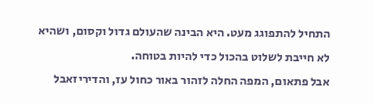התחיל להתפוגג מעט. היא הבינה שהעולם גדול וקסום, ושהיא לא חייבת לשלוט בהכול כדי להיות בטוחה.
אבל פתאום, המפה החלה לזהור באור כחול עז, והדיריזאבל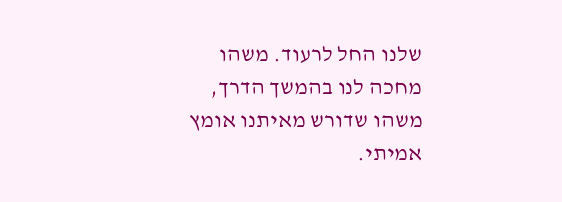שלנו החל לרעוד. משהו מחכה לנו בהמשך הדרך, משהו שדורש מאיתנו אומץ אמיתי.